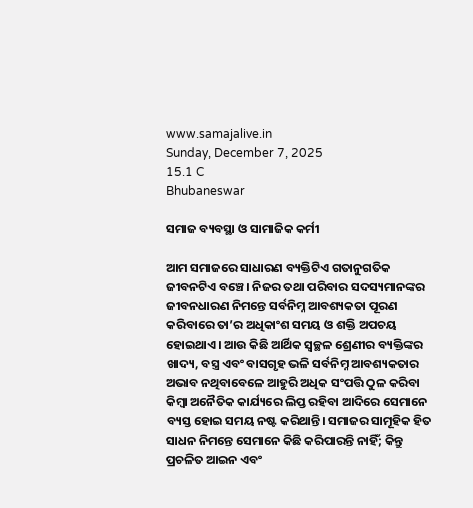www.samajalive.in
Sunday, December 7, 2025
15.1 C
Bhubaneswar

ସମାଜ ବ୍ୟବସ୍ଥା ଓ ସାମାଜିକ କର୍ମୀ

ଆମ ସମାଜରେ ସାଧାରଣ ବ୍ୟକ୍ତିଟିଏ ଗତାନୁଗତିକ ଜୀବନଟିଏ ବଞ୍ଚେ। ନିଜର ତଥା ପରିବାର ସଦସ୍ୟମାନଙ୍କର ଜୀବନଧାରଣ ନିମନ୍ତେ ସର୍ବନିମ୍ନ ଆବଶ୍ୟକତା ପୂରଣ କରିବାରେ ତା’ର ଅଧିକାଂଶ ସମୟ ଓ ଶକ୍ତି ଅପଚୟ ହୋଇଥାଏ। ଆଉ କିଛି ଆର୍ଥିକ ସ୍ବଚ୍ଛଳ ଶ୍ରେଣୀର ବ୍ୟକ୍ତିଙ୍କର ଖାଦ୍ୟ, ବସ୍ତ୍ର ଏବଂ ବାସଗୃହ ଭଳି ସର୍ବନିମ୍ନ ଆବଶ୍ୟକତାର ଅଭାବ ନଥିବାବେଳେ ଆହୁରି ଅଧିକ ସଂପତ୍ତି ଠୁଳ କରିବା କିମ୍ବା ଅନୈତିକ କାର୍ଯ୍ୟରେ ଲିପ୍ତ ରହିବା ଆଦିରେ ସେମାନେ ବ୍ୟସ୍ତ ହୋଇ ସମୟ ନଷ୍ଟ କରିଥାନ୍ତି। ସମାଜର ସାମୂହିକ ହିତ ସାଧନ ନିମନ୍ତେ ସେମାନେ କିଛି କରିପାରନ୍ତି ନାହିଁ; କିନ୍ତୁ ପ୍ରଚଳିତ ଆଇନ ଏବଂ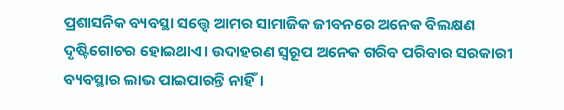ପ୍ରଶାସନିକ ବ୍ୟବସ୍ଥା ସତ୍ତ୍ବେ ଆମର ସାମାଜିକ ଜୀବନରେ ଅନେକ ବିଲକ୍ଷଣ ଦୃଷ୍ଟିଗୋଚର ହୋଇଥାଏ। ଉଦାହରଣ ସ୍ବରୂପ ଅନେକ ଗରିବ ପରିବାର ସରକାରୀ ବ୍ୟବସ୍ଥାର ଲାଭ ପାଇପାରନ୍ତି ନାହିଁ।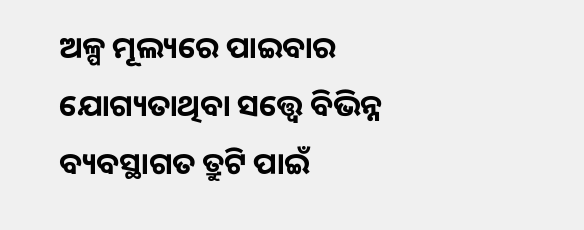ଅଳ୍ପ ମୂଲ୍ୟରେ ପାଇବାର ଯୋଗ୍ୟତାଥିବା ସତ୍ତ୍ବେ ବିଭିନ୍ନ ବ୍ୟବସ୍ଥାଗତ ତ୍ରୁଟି ପାଇଁ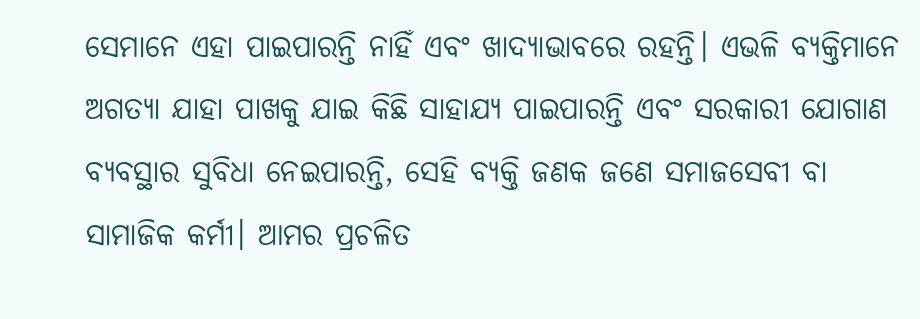ସେମାନେ ଏହା ପାଇପାରନ୍ତି ନାହିଁ ଏବଂ ଖାଦ୍ୟାଭାବରେ ରହନ୍ତି। ଏଭଳି ବ୍ୟକ୍ତିମାନେ ଅଗତ୍ୟା ଯାହା ପାଖକୁ ଯାଇ କିଛି ସାହାଯ୍ୟ ପାଇପାରନ୍ତି ଏବଂ ସରକାରୀ ଯୋଗାଣ ବ୍ୟବସ୍ଥାର ସୁବିଧା ନେଇପାରନ୍ତି, ସେହି ବ୍ୟକ୍ତି ଜଣକ ଜଣେ ସମାଜସେବୀ ବା ସାମାଜିକ କର୍ମୀ। ଆମର ପ୍ରଚଳିତ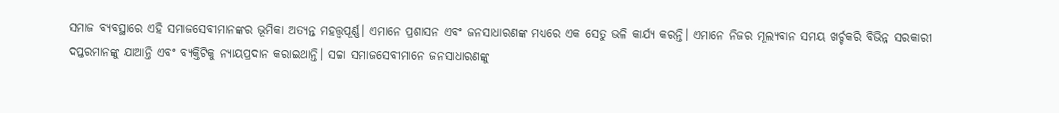ସମାଜ ବ୍ୟବସ୍ଥାରେ ଏହି ସମାଜସେବୀମାନଙ୍କର ଭୂମିକା ଅତ୍ୟନ୍ତ ମହତ୍ତ୍ବପୂର୍ଣ୍ଣ। ଏମାନେ ପ୍ରଶାସନ ଏବଂ ଜନସାଧାରଣଙ୍କ ମଧ୍ୟରେ ଏକ ସେତୁ ଭଳି କାର୍ଯ୍ୟ କରନ୍ତି। ଏମାନେ ନିଜର ମୂଲ୍ୟବାନ ସମୟ ଖର୍ଚ୍ଚକରି ବିଭିନ୍ନ ସରକାରୀ ଦପ୍ତରମାନଙ୍କୁ ଯାଆନ୍ତି ଏବଂ ବ୍ୟକ୍ତିଟିକୁ ନ୍ୟାୟପ୍ରଦାନ କରାଇଥାନ୍ତି। ସଚ୍ଚା ସମାଜସେବୀମାନେ ଜନସାଧାରଣଙ୍କୁ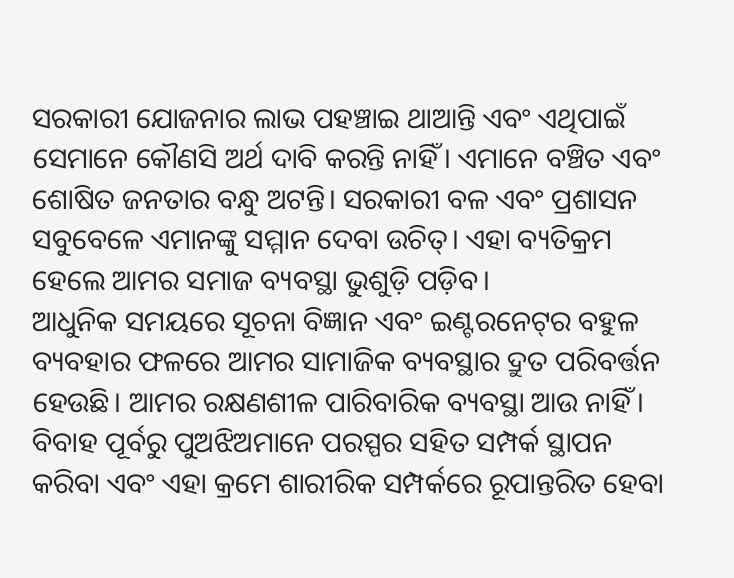ସରକାରୀ ଯୋଜନାର ଲାଭ ପହଞ୍ଚାଇ ଥାଆନ୍ତି ଏବଂ ଏଥିପାଇଁ ସେମାନେ କୌଣସି ଅର୍ଥ ଦାବି କରନ୍ତି ନାହିଁ। ଏମାନେ ବଞ୍ଚିତ ଏବଂ ଶୋଷିତ ଜନତାର ବନ୍ଧୁ ଅଟନ୍ତି। ସରକାରୀ ବଳ ଏବଂ ପ୍ରଶାସନ ସବୁବେଳେ ଏମାନଙ୍କୁ ସମ୍ମାନ ଦେବା ଉଚିତ୍‌। ଏହା ବ୍ୟତିକ୍ରମ ହେଲେ ଆମର ସମାଜ ବ୍ୟବସ୍ଥା ଭୁଶୁଡ଼ି ପଡ଼ିବ।
ଆଧୁନିକ ସମୟରେ ସୂଚନା ବିଜ୍ଞାନ ଏବଂ ଇଣ୍ଟରନେଟ୍‌ର ବହୁଳ ବ୍ୟବହାର ଫଳରେ ଆମର ସାମାଜିକ ବ୍ୟବସ୍ଥାର ଦ୍ରୁତ ପରିବର୍ତ୍ତନ ହେଉଛି। ଆମର ରକ୍ଷଣଶୀଳ ପାରିବାରିକ ବ୍ୟବସ୍ଥା ଆଉ ନାହିଁ। ବିବାହ ପୂର୍ବରୁ ପୁଅଝିଅମାନେ ପରସ୍ପର ସହିତ ସମ୍ପର୍କ ସ୍ଥାପନ କରିବା ଏବଂ ଏହା କ୍ରମେ ଶାରୀରିକ ସମ୍ପର୍କରେ ରୂପାନ୍ତରିତ ହେବା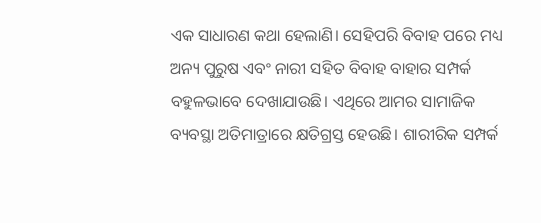ଏକ ସାଧାରଣ କଥା ହେଲାଣି। ସେହିପରି ବିବାହ ପରେ ମଧ୍ୟ ଅନ୍ୟ ପୁରୁଷ ଏବଂ ନାରୀ ସହିତ ବିବାହ ବାହାର ସମ୍ପର୍କ ବହୁଳଭାବେ ଦେଖାଯାଉଛି। ଏଥିରେ ଆମର ସାମାଜିକ ବ୍ୟବସ୍ଥା ଅତିମାତ୍ରାରେ କ୍ଷତିଗ୍ରସ୍ତ ହେଉଛି। ଶାରୀରିକ ସମ୍ପର୍କ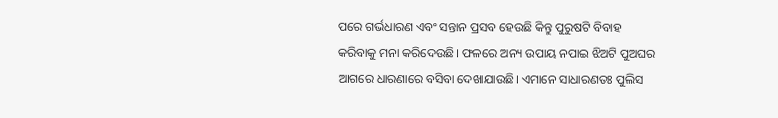ପରେ ଗର୍ଭଧାରଣ ଏବଂ ସନ୍ତାନ ପ୍ରସବ ହେଉଛି କିନ୍ତୁ ପୁରୁଷଟି ବିବାହ କରିବାକୁ ମନା କରିଦେଉଛି। ଫଳରେ ଅନ୍ୟ ଉପାୟ ନପାଇ ଝିଅଟି ପୁଅଘର ଆଗରେ ଧାରଣାରେ ବସିବା ଦେଖାଯାଉଛି। ଏମାନେ ସାଧାରଣତଃ ପୁଲିସ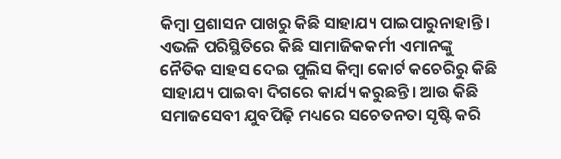କିମ୍ବା ପ୍ରଶାସନ ପାଖରୁ କିଛି ସାହାଯ୍ୟ ପାଇପାରୁନାହାନ୍ତି। ଏଭଳି ପରିସ୍ଥିତିରେ କିଛି ସାମାଜିକକର୍ମୀ ଏମାନଙ୍କୁ ନୈତିକ ସାହସ ଦେଇ ପୁଲିସ କିମ୍ବା କୋର୍ଟ କଚେରିରୁ କିଛି ସାହାଯ୍ୟ ପାଇବା ଦିଗରେ କାର୍ଯ୍ୟ କରୁଛନ୍ତି। ଆଉ କିଛି ସମାଜସେବୀ ଯୁବପିଢ଼ି ମଧ୍ୟରେ ସଚେତନତା ସୃଷ୍ଟି କରି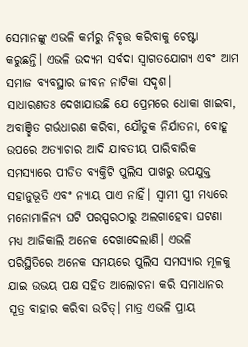ସେମାନଙ୍କୁ ଏଭଳି କର୍ମରୁ ନିବୃତ୍ତ କରିବାକୁ ଚେଷ୍ଟା କରୁଛନ୍ତି। ଏଭଳି ଉଦ୍ୟମ ସର୍ବଦା ସ୍ବାଗତଯୋଗ୍ୟ ଏବଂ ଆମ ସମାଜ ବ୍ୟବସ୍ଥାର ଜୀବନ ନାଟିକା ସଦୃଶ।
ସାଧାରଣତଃ ଦେଖାଯାଉଛି ଯେ ପ୍ରେମରେ ଧୋକା ଖାଇବା, ଅବାଞ୍ଛିତ ଗର୍ଭଧାରଣ କରିବା, ଯୌତୁକ ନିର୍ଯାତନା, ବୋହୂ ଉପରେ ଅତ୍ୟାଚାର ଆଦି ଯାବତୀୟ ପାରିବାରିକ ସମସ୍ୟାରେ ପୀଡିତ ବ୍ୟକ୍ତିଟି ପୁଲିସ ପାଖରୁ ଉପଯୁକ୍ତ ସହାନୁଭୂତି ଏବଂ ନ୍ୟାୟ ପାଏ ନାହିଁ। ସ୍ବାମୀ ସ୍ତ୍ରୀ ମଧ୍ୟରେ ମନୋମାଳିନ୍ୟ ଘଟି ପରସ୍ପରଠାରୁ ଅଲଗାହେବା ଘଟଣା ମଧ୍ୟ ଆଜିକାଲି ଅନେକ ଦେଖାଦେଲାଣି। ଏଭଳି ପରିସ୍ଥିତିରେ ଅନେକ ସମୟରେ ପୁଲିସ ସମସ୍ୟାର ମୂଳକୁ ଯାଇ ଉଭୟ ପକ୍ଷ ସହିତ ଆଲୋଚନା କରି ସମାଧାନର ସୂତ୍ର ବାହାର କରିବା ଉଚିତ୍‌। ମାତ୍ର ଏଭଳି ପ୍ରାୟ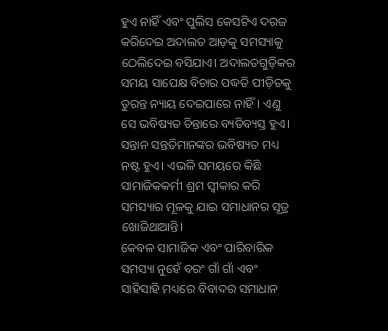ହୁଏ ନାହିଁ ଏବଂ ପୁଲିସ କେସଟିଏ ଦରଜ କରିଦେଇ ଅଦାଲତ ଆଡ଼କୁ ସମସ୍ୟାକୁ ଠେଲିଦେଇ ବସିଯାଏ। ଅଦାଲତଗୁଡ଼ିକର ସମୟ ସାପେକ୍ଷ ବିଚାର ପଦ୍ଧତି ପୀଡ଼ିତକୁ ତୁରନ୍ତ ନ୍ୟାୟ ଦେଇପାରେ ନାହିଁ। ଏଣୁ ସେ ଭବିଷ୍ୟତ ଚିନ୍ତାରେ ବ୍ୟତିବ୍ୟସ୍ତ ହୁଏ। ସନ୍ତାନ ସନ୍ତତିମାନଙ୍କର ଭବିଷ୍ୟତ ମଧ୍ୟ ନଷ୍ଟ ହୁଏ। ଏଭଳି ସମୟରେ କିଛି ସାମାଜିକକର୍ମୀ ଶ୍ରମ ସ୍ବୀକାର କରି ସମସ୍ୟାର ମୂଳକୁ ଯାଇ ସମାଧାନର ସୂତ୍ର ଖୋଜିଥାଆନ୍ତି।
କେବଳ ସାମାଜିକ ଏବଂ ପାରିବାରିକ ସମସ୍ୟା ନୁହେଁ ବରଂ ଗାଁ ଗାଁ ଏବଂ ସାହିସାହି ମଧ୍ୟରେ ବିବାଦର ସମାଧାନ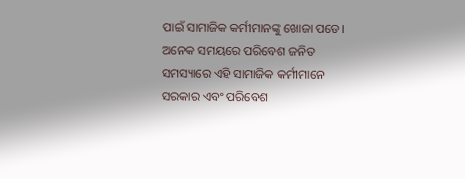ପାଇଁ ସାମାଜିକ କର୍ମୀମାନଙ୍କୁ ଖୋଜା ପଡେ। ଅନେକ ସମୟରେ ପରିବେଶ ଜନିତ ସମସ୍ୟାରେ ଏହି ସାମାଜିକ କର୍ମୀମାନେ ସରକାର ଏବଂ ପରିବେଶ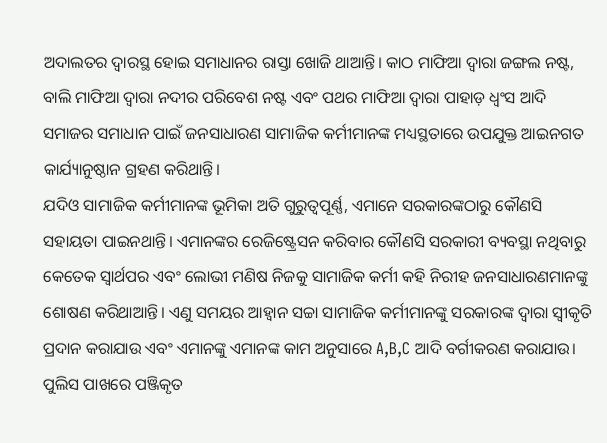ଅଦାଲତର ଦ୍ବାରସ୍ଥ ହୋଇ ସମାଧାନର ରାସ୍ତା ଖୋଜି ଥାଆନ୍ତି। କାଠ ମାଫିଆ ଦ୍ବାରା ଜଙ୍ଗଲ ନଷ୍ଟ, ବାଲି ମାଫିଆ ଦ୍ବାରା ନଦୀର ପରିବେଶ ନଷ୍ଟ ଏବଂ ପଥର ମାଫିଆ ଦ୍ବାରା ପାହାଡ଼ ଧ୍ବଂସ ଆଦି ସମାଜର ସମାଧାନ ପାଇଁ ଜନସାଧାରଣ ସାମାଜିକ କର୍ମୀମାନଙ୍କ ମଧ୍ୟସ୍ଥତାରେ ଉପଯୁକ୍ତ ଆଇନଗତ କାର୍ଯ୍ୟାନୁଷ୍ଠାନ ଗ୍ରହଣ କରିଥାନ୍ତି।
ଯଦିଓ ସାମାଜିକ କର୍ମୀମାନଙ୍କ ଭୂମିକା ଅତି ଗୁରୁତ୍ବପୂର୍ଣ୍ଣ, ଏମାନେ ସରକାରଙ୍କଠାରୁ କୌଣସି ସହାୟତା ପାଇନଥାନ୍ତି। ଏମାନଙ୍କର ରେଜିଷ୍ଟ୍ରେ‌ସନ କରିବାର କୌଣସି ସରକାରୀ ବ୍ୟବସ୍ଥା ନଥିବାରୁ କେତେକ ସ୍ବାର୍ଥପର ଏବଂ ଲୋଭୀ ମଣିଷ ନିଜକୁ ସାମାଜିକ କର୍ମୀ କହି ନିରୀହ ଜନସାଧାରଣମାନଙ୍କୁ ଶୋଷଣ କରିଥାଆନ୍ତି। ଏଣୁ ସମୟର ଆହ୍ବାନ ସଚ୍ଚା ସାମାଜିକ କର୍ମୀମାନଙ୍କୁ ସରକାରଙ୍କ ଦ୍ବାରା ସ୍ବୀକୃତି ପ୍ରଦାନ କରାଯାଉ ଏବଂ ଏମାନଙ୍କୁ ଏମାନଙ୍କ କାମ ଅନୁସାରେ A,B,C ଆଦି ବର୍ଗୀକରଣ କରାଯାଉ। ପୁଲିସ ପାଖରେ ପଞ୍ଜିକୃତ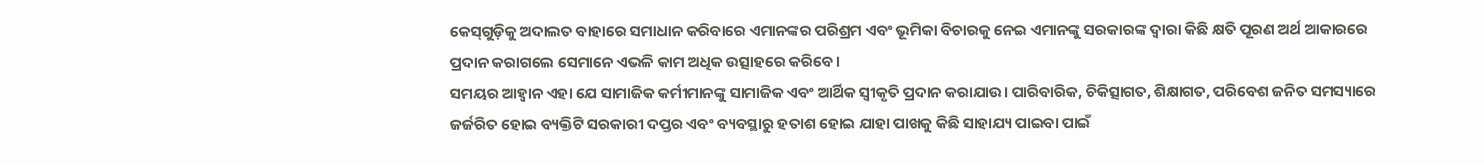କେସ୍‌ଗୁଡ଼ିକୁ ଅଦାଲତ ବାହାରେ ସମାଧାନ କରିବାରେ ଏମାନଙ୍କର ପରିଶ୍ରମ ଏବଂ ଭୂମିକା ବିଚାରକୁ ନେଇ ଏମାନଙ୍କୁ ସରକାରଙ୍କ ଦ୍ବାରା କିଛି କ୍ଷତି ପୂରଣ ଅର୍ଥ ଆକାରରେ ପ୍ରଦାନ କରାଗଲେ ସେମାନେ ଏଭଳି କାମ ଅଧିକ ଉତ୍ସାହରେ କରିବେ।
ସମୟର ଆହ୍ବାନ ଏହା ଯେ ସାମାଜିକ କର୍ମୀମାନଙ୍କୁ ସାମାଜିକ ଏବଂ ଆର୍ଥିକ ସ୍ବୀକୃତି ପ୍ରଦାନ କରାଯାଉ। ପାରିବାରିକ, ଚିକିତ୍ସାଗତ, ଶିକ୍ଷାଗତ, ପରିବେଶ ଜନିତ ସମସ୍ୟାରେ ଜର୍ଜରିତ ହୋଇ ବ୍ୟକ୍ତିଟି ସରକାରୀ ଦପ୍ତର ଏବଂ ବ୍ୟବସ୍ଥାରୁ ହତାଶ ହୋଇ ଯାହା ପାଖକୁ କିଛି ସାହାଯ୍ୟ ପାଇବା ପାଇଁ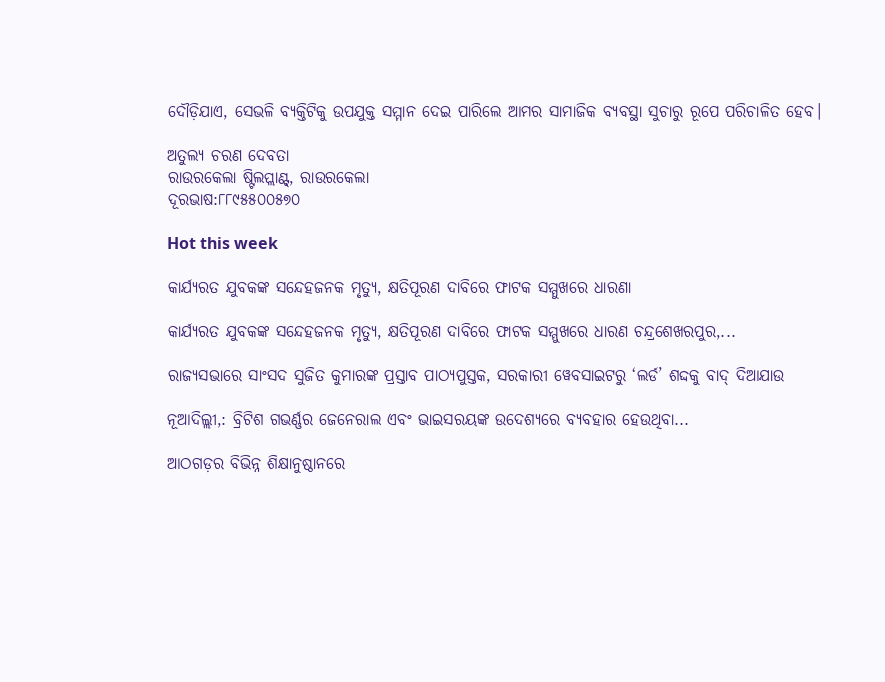ଦୌଡ଼ିଯାଏ, ସେଭଳି ବ୍ୟକ୍ତିଟିକୁ ଉପଯୁକ୍ତ ସମ୍ମାନ ଦେଇ ପାରିଲେ ଆମର ସାମାଜିକ ବ୍ୟବସ୍ଥା ସୁଚାରୁ ରୂପେ ପରିଚାଳିତ ହେବ।

ଅତୁଲ୍ୟ ଚରଣ ଦେବତା
ରାଉରକେଲା ଷ୍ଟିଲପ୍ଲାଣ୍ଟ୍‌, ରାଉରକେଲା
ଦୂରଭାଷ:୮୮୯୫୫୦୦୫୭୦

Hot this week

କାର୍ଯ୍ୟରତ ଯୁବକଙ୍କ ସନ୍ଦେହଜନକ ମୃତ୍ୟୁ, କ୍ଷତିପୂରଣ ଦାବିରେ ଫାଟକ ସମ୍ମୁଖରେ ଧାରଣା

କାର୍ଯ୍ୟରତ ଯୁବକଙ୍କ ସନ୍ଦେହଜନକ ମୃତ୍ୟୁ, କ୍ଷତିପୂରଣ ଦାବିରେ ଫାଟକ ସମ୍ମୁଖରେ ଧାରଣ ଚନ୍ଦ୍ରଶେଖରପୁର,...

ରାଜ୍ୟସଭାରେ ସାଂସଦ ସୁଜିତ କୁମାରଙ୍କ ପ୍ରସ୍ତାବ ପାଠ୍ୟପୁସ୍ତକ, ସରକାରୀ ୱେବସାଇଟରୁ ‘ଲର୍ଡ’ ଶଦ୍ଦକୁ ବାଦ୍‍ ଦିଆଯାଉ

ନୂଆଦିଲ୍ଲୀ,: ବ୍ରିଟିଶ ଗଭର୍ଣ୍ଣର ଜେନେରାଲ ଏବଂ ଭାଇସରୟଙ୍କ ଉଦେଶ୍ୟରେ ବ୍ୟବହାର ହେଉଥିବା...

ଆଠଗଡ଼ର ବିଭିନ୍ନ ଶିକ୍ଷାନୁଷ୍ଠାନରେ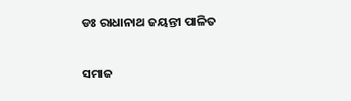ଡଃ ରାଧାନାଥ ଜୟନ୍ତୀ ପାଳିତ

ସମାଜ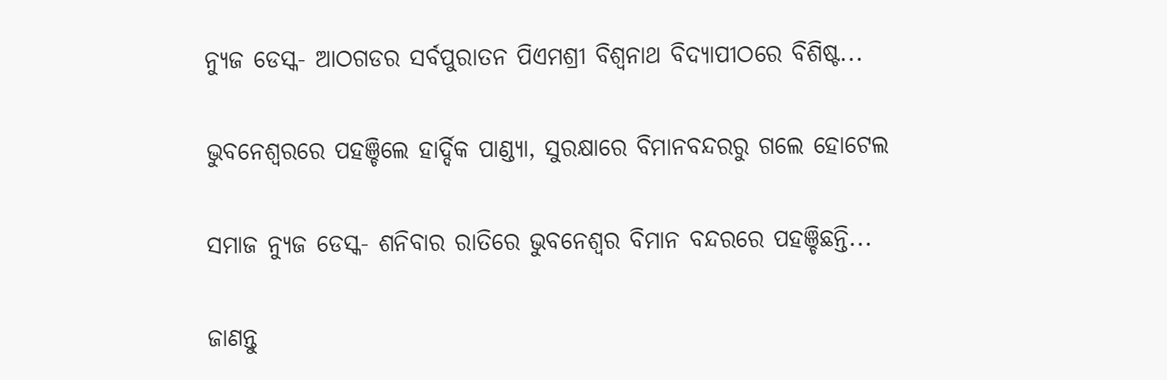ନ୍ୟୁଜ ଡେସ୍କ- ଆଠଗଡର ସର୍ବପୁରାତନ ପିଏମଶ୍ରୀ ବିଶ୍ଵନାଥ ବିଦ୍ୟାପୀଠରେ ବିଶିଷ୍ଟ...

ଭୁବନେଶ୍ବରରେ ପହଞ୍ଚିଲେ ହାର୍ଦ୍ଦିକ ପାଣ୍ଡ୍ୟା, ସୁରକ୍ଷାରେ ବିମାନବନ୍ଦରରୁ ଗଲେ ହୋଟେଲ

ସମାଜ ନ୍ୟୁଜ ଡେସ୍କ- ଶନିବାର ରାତିରେ ଭୁବନେଶ୍ବର ବିମାନ ବନ୍ଦରରେ ପହଞ୍ଚିଛନ୍ତି...

ଜାଣନ୍ତୁ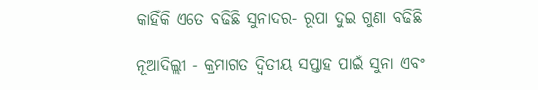କାହିଁକି ଏତେ ବଢିଛି ସୁନାଦର- ରୂପା ଦୁଇ ଗୁଣା ବଢିଛି

ନୂଆଦିଲ୍ଲୀ - କ୍ରମାଗତ ଦ୍ୱିତୀୟ ସପ୍ତାହ ପାଇଁ ସୁନା ଏବଂ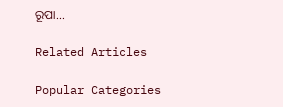ରୂପା...

Related Articles

Popular Categories